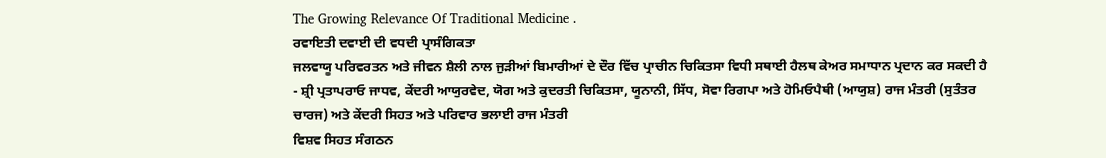The Growing Relevance Of Traditional Medicine .
ਰਵਾਇਤੀ ਦਵਾਈ ਦੀ ਵਧਦੀ ਪ੍ਰਾਸੰਗਿਕਤਾ
ਜਲਵਾਯੂ ਪਰਿਵਰਤਨ ਅਤੇ ਜੀਵਨ ਸ਼ੈਲੀ ਨਾਲ ਜੁੜੀਆਂ ਬਿਮਾਰੀਆਂ ਦੇ ਦੌਰ ਵਿੱਚ ਪ੍ਰਾਚੀਨ ਚਿਕਿਤਸਾ ਵਿਧੀ ਸਥਾਈ ਹੈਲਥ ਕੇਅਰ ਸਮਾਧਾਨ ਪ੍ਰਦਾਨ ਕਰ ਸਕਦੀ ਹੈ
- ਸ਼੍ਰੀ ਪ੍ਰਤਾਪਰਾਓ ਜਾਧਵ, ਕੇਂਦਰੀ ਆਯੁਰਵੇਦ, ਯੋਗ ਅਤੇ ਕੁਦਰਤੀ ਚਿਕਿਤਸਾ, ਯੂਨਾਨੀ, ਸਿੱਧ, ਸੋਵਾ ਰਿਗਪਾ ਅਤੇ ਹੋਮਿਓਪੈਥੀ (ਆਯੁਸ਼) ਰਾਜ ਮੰਤਰੀ (ਸੁਤੰਤਰ ਚਾਰਜ) ਅਤੇ ਕੇਂਦਰੀ ਸਿਹਤ ਅਤੇ ਪਰਿਵਾਰ ਭਲਾਈ ਰਾਜ ਮੰਤਰੀ
ਵਿਸ਼ਵ ਸਿਹਤ ਸੰਗਠਨ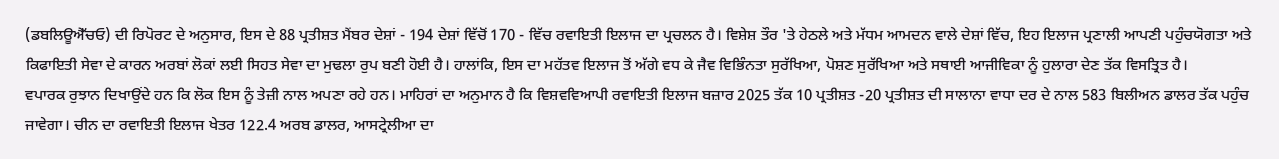(ਡਬਲਿਊਐੱਚਓ) ਦੀ ਰਿਪੋਰਟ ਦੇ ਅਨੁਸਾਰ, ਇਸ ਦੇ 88 ਪ੍ਰਤੀਸ਼ਤ ਮੈਂਬਰ ਦੇਸ਼ਾਂ - 194 ਦੇਸ਼ਾਂ ਵਿੱਚੋਂ 170 - ਵਿੱਚ ਰਵਾਇਤੀ ਇਲਾਜ ਦਾ ਪ੍ਰਚਲਨ ਹੈ। ਵਿਸ਼ੇਸ਼ ਤੌਰ 'ਤੇ ਹੇਠਲੇ ਅਤੇ ਮੱਧਮ ਆਮਦਨ ਵਾਲੇ ਦੇਸ਼ਾਂ ਵਿੱਚ, ਇਹ ਇਲਾਜ ਪ੍ਰਣਾਲੀ ਆਪਣੀ ਪਹੁੰਚਯੋਗਤਾ ਅਤੇ ਕਿਫਾਇਤੀ ਸੇਵਾ ਦੇ ਕਾਰਨ ਅਰਬਾਂ ਲੋਕਾਂ ਲਈ ਸਿਹਤ ਸੇਵਾ ਦਾ ਮੁਢਲਾ ਰੁਪ ਬਣੀ ਹੋਈ ਹੈ। ਹਾਲਾਂਕਿ, ਇਸ ਦਾ ਮਹੱਤਵ ਇਲਾਜ ਤੋਂ ਅੱਗੇ ਵਧ ਕੇ ਜੈਵ ਵਿਭਿੰਨਤਾ ਸੁਰੱਖਿਆ, ਪੋਸ਼ਣ ਸੁਰੱਖਿਆ ਅਤੇ ਸਥਾਈ ਆਜੀਵਿਕਾ ਨੂੰ ਹੁਲਾਰਾ ਦੇਣ ਤੱਕ ਵਿਸਤ੍ਰਿਤ ਹੈ।
ਵਪਾਰਕ ਰੁਝਾਨ ਦਿਖਾਉਂਦੇ ਹਨ ਕਿ ਲੋਕ ਇਸ ਨੂੰ ਤੇਜ਼ੀ ਨਾਲ ਅਪਣਾ ਰਹੇ ਹਨ। ਮਾਹਿਰਾਂ ਦਾ ਅਨੁਮਾਨ ਹੈ ਕਿ ਵਿਸ਼ਵਵਿਆਪੀ ਰਵਾਇਤੀ ਇਲਾਜ ਬਜ਼ਾਰ 2025 ਤੱਕ 10 ਪ੍ਰਤੀਸ਼ਤ -20 ਪ੍ਰਤੀਸ਼ਤ ਦੀ ਸਾਲਾਨਾ ਵਾਧਾ ਦਰ ਦੇ ਨਾਲ 583 ਬਿਲੀਅਨ ਡਾਲਰ ਤੱਕ ਪਹੁੰਚ ਜਾਵੇਗਾ। ਚੀਨ ਦਾ ਰਵਾਇਤੀ ਇਲਾਜ ਖੇਤਰ 122.4 ਅਰਬ ਡਾਲਰ, ਆਸਟ੍ਰੇਲੀਆ ਦਾ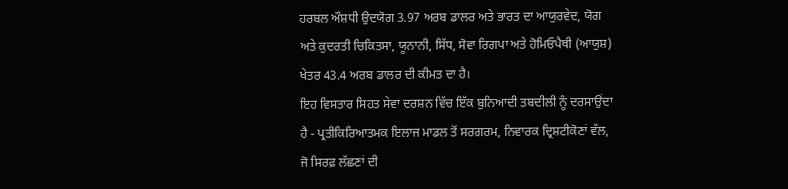ਹਰਬਲ ਔਸ਼ਧੀ ਉਦਯੋਗ 3.97 ਅਰਬ ਡਾਲਰ ਅਤੇ ਭਾਰਤ ਦਾ ਆਯੁਰਵੇਦ, ਯੋਗ ਅਤੇ ਕੁਦਰਤੀ ਚਿਕਿਤਸਾ, ਯੂਨਾਨੀ, ਸਿੱਧ, ਸੋਵਾ ਰਿਗਪਾ ਅਤੇ ਹੋਮਿਓਪੈਥੀ (ਆਯੁਸ਼) ਖੇਤਰ 43.4 ਅਰਬ ਡਾਲਰ ਦੀ ਕੀਮਤ ਦਾ ਹੈ।
ਇਹ ਵਿਸਤਾਰ ਸਿਹਤ ਸੇਵਾ ਦਰਸ਼ਨ ਵਿੱਚ ਇੱਕ ਬੁਨਿਆਦੀ ਤਬਦੀਲੀ ਨੂੰ ਦਰਸਾਉਂਦਾ ਹੈ - ਪ੍ਰਤੀਕਿਰਿਆਤਮਕ ਇਲਾਜ ਮਾਡਲ ਤੋਂ ਸਰਗਰਮ, ਨਿਵਾਰਕ ਦ੍ਰਿਸ਼ਟੀਕੋਣਾਂ ਵੱਲ, ਜੋ ਸਿਰਫ਼ ਲੱਛਣਾਂ ਦੀ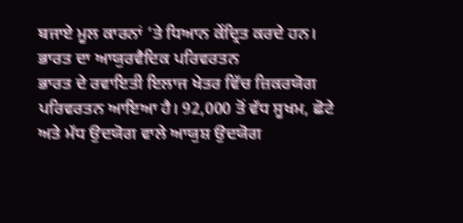ਬਜਾਏ ਮੂਲ ਕਾਰਨਾਂ ‘ਤੇ ਧਿਆਨ ਕੇਂਦ੍ਰਿਤ ਕਰਦੇ ਹਨ।
ਭਾਰਤ ਦਾ ਆਯੁਰਵੈਦਿਕ ਪਰਿਵਰਤਨ
ਭਾਰਤ ਦੇ ਰਵਾਇਤੀ ਇਲਾਜ ਖੇਤਰ ਵਿੱਚ ਜ਼ਿਕਰਯੋਗ ਪਰਿਵਰਤਨ ਆਇਆ ਹੈ। 92,000 ਤੋਂ ਵੱਧ ਸੂਖਮ, ਛੋਟੇ ਅਤੇ ਮੱਧ ਉਦਯੋਗ ਵਾਲੇ ਆਯੁਸ਼ ਉਦਯੋਗ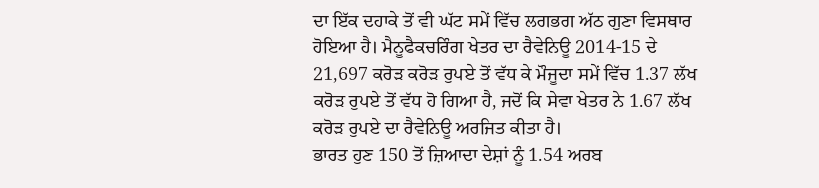ਦਾ ਇੱਕ ਦਹਾਕੇ ਤੋਂ ਵੀ ਘੱਟ ਸਮੇਂ ਵਿੱਚ ਲਗਭਗ ਅੱਠ ਗੁਣਾ ਵਿਸਥਾਰ ਹੋਇਆ ਹੈ। ਮੈਨੂਫੈਕਚਰਿੰਗ ਖੇਤਰ ਦਾ ਰੈਵੇਨਿਊ 2014-15 ਦੇ 21,697 ਕਰੋੜ ਕਰੋੜ ਰੁਪਏ ਤੋਂ ਵੱਧ ਕੇ ਮੌਜੂਦਾ ਸਮੇਂ ਵਿੱਚ 1.37 ਲੱਖ ਕਰੋੜ ਰੁਪਏ ਤੋਂ ਵੱਧ ਹੋ ਗਿਆ ਹੈ, ਜਦੋਂ ਕਿ ਸੇਵਾ ਖੇਤਰ ਨੇ 1.67 ਲੱਖ ਕਰੋੜ ਰੁਪਏ ਦਾ ਰੈਵੇਨਿਊ ਅਰਜਿਤ ਕੀਤਾ ਹੈ।
ਭਾਰਤ ਹੁਣ 150 ਤੋਂ ਜ਼ਿਆਦਾ ਦੇਸ਼ਾਂ ਨੂੰ 1.54 ਅਰਬ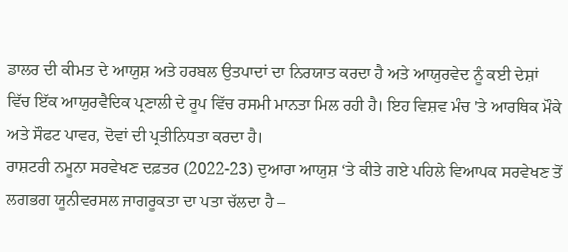ਡਾਲਰ ਦੀ ਕੀਮਤ ਦੇ ਆਯੁਸ਼ ਅਤੇ ਹਰਬਲ ਉਤਪਾਦਾਂ ਦਾ ਨਿਰਯਾਤ ਕਰਦਾ ਹੈ ਅਤੇ ਆਯੁਰਵੇਦ ਨੂੰ ਕਈ ਦੇਸ਼ਾਂ ਵਿੱਚ ਇੱਕ ਆਯੁਰਵੈਦਿਕ ਪ੍ਰਣਾਲੀ ਦੇ ਰੂਪ ਵਿੱਚ ਰਸਮੀ ਮਾਨਤਾ ਮਿਲ ਰਹੀ ਹੈ। ਇਹ ਵਿਸ਼ਵ ਮੰਚ 'ਤੇ ਆਰਥਿਕ ਮੌਕੇ ਅਤੇ ਸੌਫਟ ਪਾਵਰ, ਦੋਵਾਂ ਦੀ ਪ੍ਰਤੀਨਿਧਤਾ ਕਰਦਾ ਹੈ।
ਰਾਸ਼ਟਰੀ ਨਮੂਨਾ ਸਰਵੇਖਣ ਦਫ਼ਤਰ (2022-23) ਦੁਆਰਾ ਆਯੁਸ਼ ‘ਤੇ ਕੀਤੇ ਗਏ ਪਹਿਲੇ ਵਿਆਪਕ ਸਰਵੇਖਣ ਤੋਂ ਲਗਭਗ ਯੂਨੀਵਰਸਲ ਜਾਗਰੂਕਤਾ ਦਾ ਪਤਾ ਚੱਲਦਾ ਹੈ –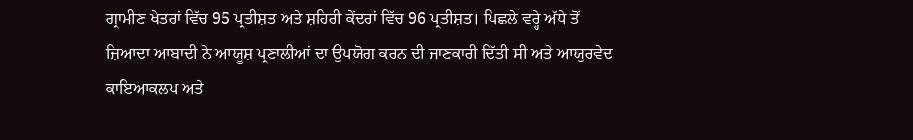ਗ੍ਰਾਮੀਣ ਖੇਤਰਾਂ ਵਿੱਚ 95 ਪ੍ਰਤੀਸ਼ਤ ਅਤੇ ਸ਼ਹਿਰੀ ਕੇਂਦਰਾਂ ਵਿੱਚ 96 ਪ੍ਰਤੀਸ਼ਤ। ਪਿਛਲੇ ਵਰ੍ਹੇ ਅੱਧੇ ਤੋਂ ਜ਼ਿਆਦਾ ਆਬਾਦੀ ਨੇ ਆਯੂਸ਼ ਪ੍ਰਣਾਲੀਆਂ ਦਾ ਉਪਯੋਗ ਕਰਨ ਦੀ ਜਾਣਕਾਰੀ ਦਿੱਤੀ ਸੀ ਅਤੇ ਆਯੁਰਵੇਦ ਕਾਇਆਕਲਪ ਅਤੇ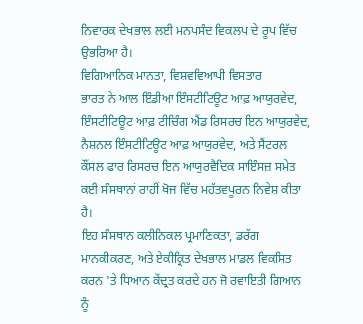ਨਿਵਾਰਕ ਦੇਖਭਾਲ ਲਈ ਮਨਪਸੰਦ ਵਿਕਲਪ ਦੇ ਰੂਪ ਵਿੱਚ ਉਭਰਿਆ ਹੈ।
ਵਿਗਿਆਨਿਕ ਮਾਨਤਾ, ਵਿਸ਼ਵਵਿਆਪੀ ਵਿਸਤਾਰ
ਭਾਰਤ ਨੇ ਆਲ ਇੰਡੀਆ ਇੰਸਟੀਟਿਊਟ ਆਫ਼ ਆਯੁਰਵੇਦ, ਇੰਸਟੀਟਿਊਟ ਆਫ਼ ਟੀਚਿੰਗ ਐਂਡ ਰਿਸਰਚ ਇਨ ਆਯੁਰਵੇਦ, ਨੈਸ਼ਨਲ ਇੰਸਟੀਟਿਊਟ ਆਫ਼ ਆਯੁਰਵੇਦ, ਅਤੇ ਸੈਂਟਰਲ ਕੌਂਸਲ ਫਾਰ ਰਿਸਰਚ ਇਨ ਆਯੁਰਵੈਦਿਕ ਸਾਇੰਸਜ਼ ਸਮੇਤ ਕਈ ਸੰਸਥਾਨਾਂ ਰਾਹੀਂ ਖੋਜ ਵਿੱਚ ਮਹੱਤਵਪੂਰਨ ਨਿਵੇਸ਼ ਕੀਤਾ ਹੈ।
ਇਹ ਸੰਸਥਾਨ ਕਲੀਨਿਕਲ ਪ੍ਰਮਾਣਿਕਤਾ, ਡਰੱਗ ਮਾਨਕੀਕਰਣ, ਅਤੇ ਏਕੀਕ੍ਰਿਤ ਦੇਖਭਾਲ ਮਾਡਲ ਵਿਕਸਿਤ ਕਰਨ 'ਤੇ ਧਿਆਨ ਕੇਂਦ੍ਰਤ ਕਰਦੇ ਹਨ ਜੋ ਰਵਾਇਤੀ ਗਿਆਨ ਨੂੰ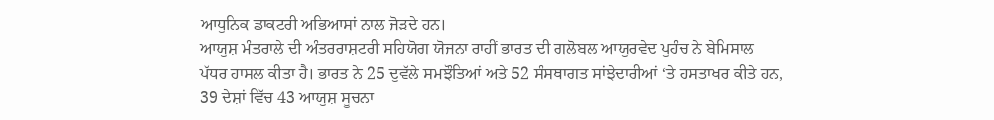ਆਧੁਨਿਕ ਡਾਕਟਰੀ ਅਭਿਆਸਾਂ ਨਾਲ ਜੋੜਦੇ ਹਨ।
ਆਯੁਸ਼ ਮੰਤਰਾਲੇ ਦੀ ਅੰਤਰਰਾਸ਼ਟਰੀ ਸਹਿਯੋਗ ਯੋਜਨਾ ਰਾਹੀਂ ਭਾਰਤ ਦੀ ਗਲੋਬਲ ਆਯੁਰਵੇਦ ਪੁਹੰਚ ਨੇ ਬੇਮਿਸਾਲ ਪੱਧਰ ਹਾਸਲ ਕੀਤਾ ਹੈ। ਭਾਰਤ ਨੇ 25 ਦੁਵੱਲੇ ਸਮਝੌਤਿਆਂ ਅਤੇ 52 ਸੰਸਥਾਗਤ ਸਾਂਝੇਦਾਰੀਆਂ ‘ਤੇ ਹਸਤਾਖਰ ਕੀਤੇ ਹਨ, 39 ਦੇਸ਼ਾਂ ਵਿੱਚ 43 ਆਯੁਸ਼ ਸੂਚਨਾ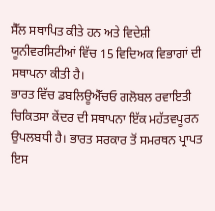ਸੈੱਲ ਸਥਾਪਿਤ ਕੀਤੇ ਹਨ ਅਤੇ ਵਿਦੇਸ਼ੀ ਯੂਨੀਵਰਸਿਟੀਆਂ ਵਿੱਚ 15 ਵਿਦਿਅਕ ਵਿਭਾਗਾਂ ਦੀ ਸਥਾਪਨਾ ਕੀਤੀ ਹੈ।
ਭਾਰਤ ਵਿੱਚ ਡਬਲਿਊਐੱਚਓ ਗਲੋਬਲ ਰਵਾਇਤੀ ਚਿਕਿਤਸਾ ਕੇਂਦਰ ਦੀ ਸਥਾਪਨਾ ਇੱਕ ਮਹੱਤਵਪੂਰਨ ਉਪਲਬਧੀ ਹੈ। ਭਾਰਤ ਸਰਕਾਰ ਤੋਂ ਸਮਰਥਨ ਪ੍ਰਾਪਤ ਇਸ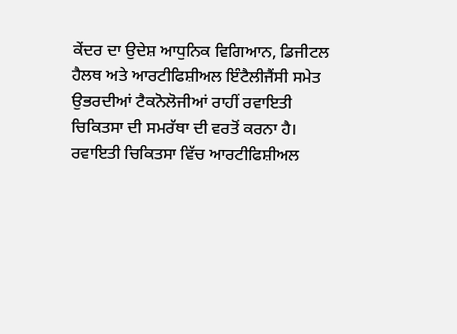ਕੇਂਦਰ ਦਾ ਉਦੇਸ਼ ਆਧੁਨਿਕ ਵਿਗਿਆਨ, ਡਿਜੀਟਲ ਹੈਲਥ ਅਤੇ ਆਰਟੀਫਿਸ਼ੀਅਲ ਇੰਟੈਲੀਜੈਂਸੀ ਸਮੇਤ ਉਭਰਦੀਆਂ ਟੈਕਨੋਲੋਜੀਆਂ ਰਾਹੀਂ ਰਵਾਇਤੀ ਚਿਕਿਤਸਾ ਦੀ ਸਮਰੱਥਾ ਦੀ ਵਰਤੋਂ ਕਰਨਾ ਹੈ।
ਰਵਾਇਤੀ ਚਿਕਿਤਸਾ ਵਿੱਚ ਆਰਟੀਫਿਸ਼ੀਅਲ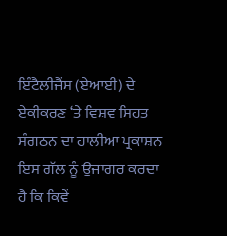ਇੰਟੈਲੀਜੈਂਸ (ਏਆਈ) ਦੇ ਏਕੀਕਰਣ ‘ਤੇ ਵਿਸ਼ਵ ਸਿਹਤ ਸੰਗਠਨ ਦਾ ਹਾਲੀਆ ਪ੍ਰਕਾਸ਼ਨ ਇਸ ਗੱਲ ਨੂੰ ਉਜਾਗਰ ਕਰਦਾ ਹੈ ਕਿ ਕਿਵੇਂ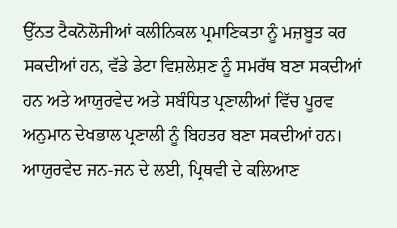ਉੱਨਤ ਟੈਕਨੋਲੋਜੀਆਂ ਕਲੀਨਿਕਲ ਪ੍ਰਮਾਣਿਕਤਾ ਨੂੰ ਮਜ਼ਬੂਤ ਕਰ ਸਕਦੀਆਂ ਹਨ, ਵੱਡੇ ਡੇਟਾ ਵਿਸ਼ਲੇਸ਼ਣ ਨੂੰ ਸਮਰੱਥ ਬਣਾ ਸਕਦੀਆਂ ਹਨ ਅਤੇ ਆਯੁਰਵੇਦ ਅਤੇ ਸਬੰਧਿਤ ਪ੍ਰਣਾਲੀਆਂ ਵਿੱਚ ਪੂਰਵ ਅਨੁਮਾਨ ਦੇਖਭਾਲ ਪ੍ਰਣਾਲੀ ਨੂੰ ਬਿਹਤਰ ਬਣਾ ਸਕਦੀਆਂ ਹਨ।
ਆਯੁਰਵੇਦ ਜਨ-ਜਨ ਦੇ ਲਈ, ਪ੍ਰਿਥਵੀ ਦੇ ਕਲਿਆਣ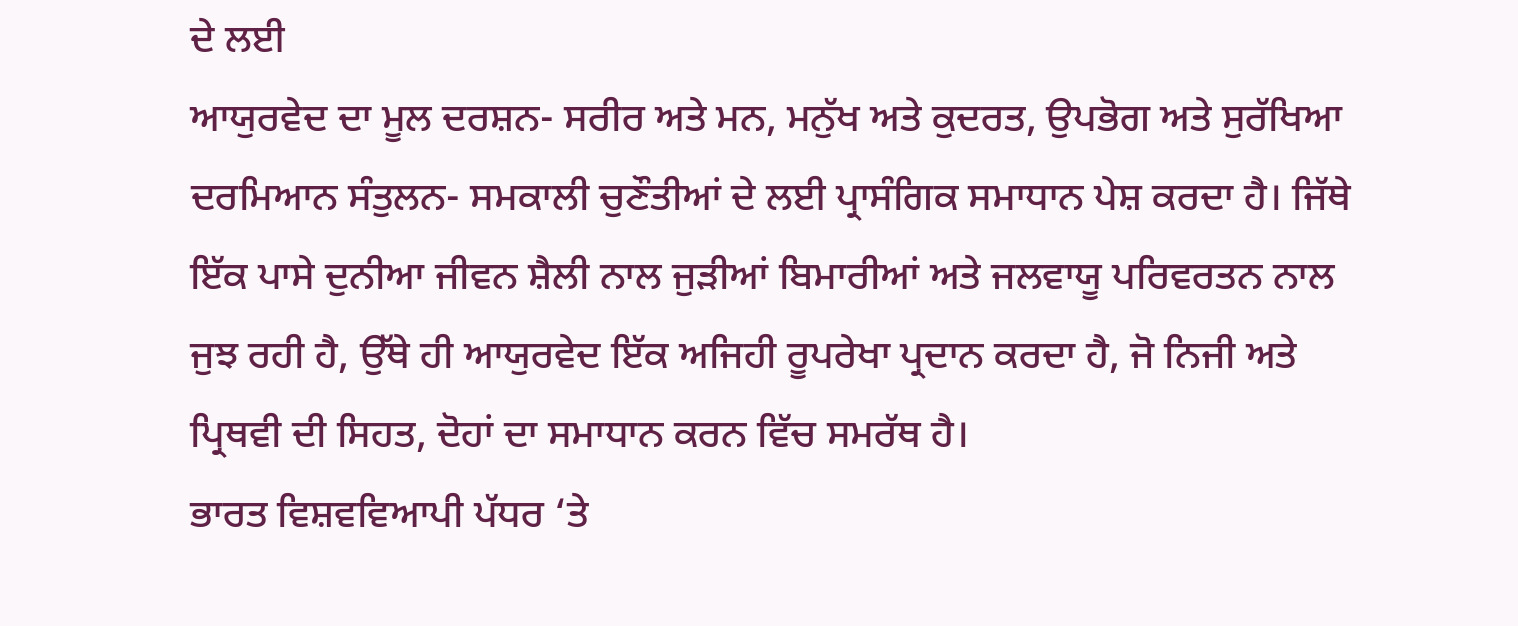ਦੇ ਲਈ
ਆਯੁਰਵੇਦ ਦਾ ਮੂਲ ਦਰਸ਼ਨ- ਸਰੀਰ ਅਤੇ ਮਨ, ਮਨੁੱਖ ਅਤੇ ਕੁਦਰਤ, ਉਪਭੋਗ ਅਤੇ ਸੁਰੱਖਿਆ ਦਰਮਿਆਨ ਸੰਤੁਲਨ- ਸਮਕਾਲੀ ਚੁਣੌਤੀਆਂ ਦੇ ਲਈ ਪ੍ਰਾਸੰਗਿਕ ਸਮਾਧਾਨ ਪੇਸ਼ ਕਰਦਾ ਹੈ। ਜਿੱਥੇ ਇੱਕ ਪਾਸੇ ਦੁਨੀਆ ਜੀਵਨ ਸ਼ੈਲੀ ਨਾਲ ਜੁੜੀਆਂ ਬਿਮਾਰੀਆਂ ਅਤੇ ਜਲਵਾਯੂ ਪਰਿਵਰਤਨ ਨਾਲ ਜੁਝ ਰਹੀ ਹੈ, ਉੱਥੇ ਹੀ ਆਯੁਰਵੇਦ ਇੱਕ ਅਜਿਹੀ ਰੂਪਰੇਖਾ ਪ੍ਰਦਾਨ ਕਰਦਾ ਹੈ, ਜੋ ਨਿਜੀ ਅਤੇ ਪ੍ਰਿਥਵੀ ਦੀ ਸਿਹਤ, ਦੋਹਾਂ ਦਾ ਸਮਾਧਾਨ ਕਰਨ ਵਿੱਚ ਸਮਰੱਥ ਹੈ।
ਭਾਰਤ ਵਿਸ਼ਵਵਿਆਪੀ ਪੱਧਰ ‘ਤੇ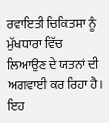ਰਵਾਇਤੀ ਚਿਕਿਤਸਾ ਨੂੰ ਮੁੱਖਧਾਰਾ ਵਿੱਚ ਲਿਆਉਣ ਦੇ ਯਤਨਾਂ ਦੀ ਅਗਵਾਈ ਕਰ ਰਿਹਾ ਹੈ। ਇਹ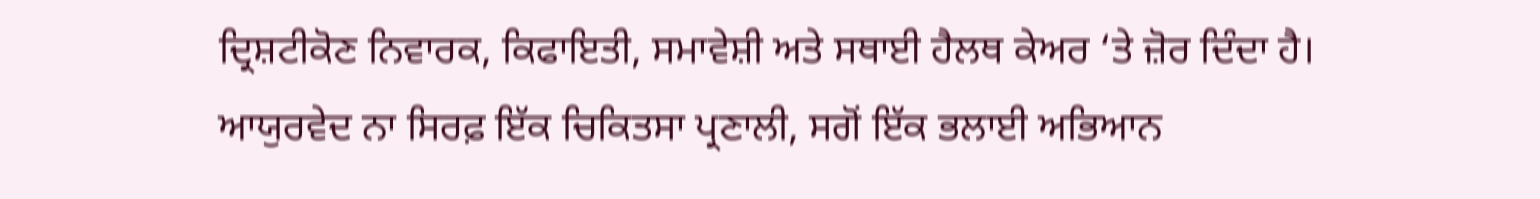ਦ੍ਰਿਸ਼ਟੀਕੋਣ ਨਿਵਾਰਕ, ਕਿਫਾਇਤੀ, ਸਮਾਵੇਸ਼ੀ ਅਤੇ ਸਥਾਈ ਹੈਲਥ ਕੇਅਰ ‘ਤੇ ਜ਼ੋਰ ਦਿੰਦਾ ਹੈ। ਆਯੁਰਵੇਦ ਨਾ ਸਿਰਫ਼ ਇੱਕ ਚਿਕਿਤਸਾ ਪ੍ਰਣਾਲੀ, ਸਗੋਂ ਇੱਕ ਭਲਾਈ ਅਭਿਆਨ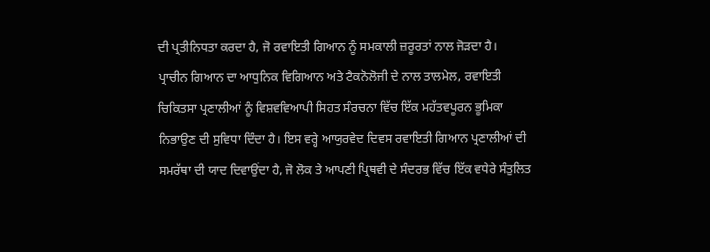ਦੀ ਪ੍ਰਤੀਨਿਧਤਾ ਕਰਦਾ ਹੈ, ਜੋ ਰਵਾਇਤੀ ਗਿਆਨ ਨੂੰ ਸਮਕਾਲੀ ਜ਼ਰੂਰਤਾਂ ਨਾਲ ਜੋੜਦਾ ਹੈ।
ਪ੍ਰਾਚੀਨ ਗਿਆਨ ਦਾ ਆਧੁਨਿਕ ਵਿਗਿਆਨ ਅਤੇ ਟੈਕਨੋਲੋਜੀ ਦੇ ਨਾਲ ਤਾਲਮੇਲ, ਰਵਾਇਤੀ ਚਿਕਿਤਸਾ ਪ੍ਰਣਾਲੀਆਂ ਨੂੰ ਵਿਸ਼ਵਵਿਆਪੀ ਸਿਹਤ ਸੰਰਚਨਾ ਵਿੱਚ ਇੱਕ ਮਹੱਤਵਪੂਰਨ ਭੂਮਿਕਾ ਨਿਭਾਉਣ ਦੀ ਸੁਵਿਧਾ ਦਿੰਦਾ ਹੈ। ਇਸ ਵਰ੍ਹੇ ਆਯੁਰਵੇਦ ਦਿਵਸ ਰਵਾਇਤੀ ਗਿਆਨ ਪ੍ਰਣਾਲੀਆਂ ਦੀ ਸਮਰੱਥਾ ਦੀ ਯਾਦ ਦਿਵਾਉਂਦਾ ਹੈ, ਜੋ ਲੋਕ ਤੇ ਆਪਣੀ ਪ੍ਰਿਥਵੀ ਦੇ ਸੰਦਰਭ ਵਿੱਚ ਇੱਕ ਵਧੇਰੇ ਸੰਤੁਲਿਤ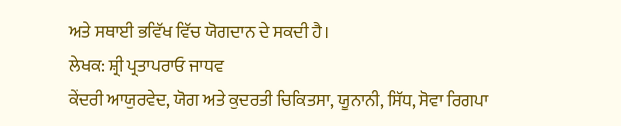ਅਤੇ ਸਥਾਈ ਭਵਿੱਖ ਵਿੱਚ ਯੋਗਦਾਨ ਦੇ ਸਕਦੀ ਹੈ।
ਲੇਖਕ: ਸ਼੍ਰੀ ਪ੍ਰਤਾਪਰਾਓ ਜਾਧਵ
ਕੇਂਦਰੀ ਆਯੁਰਵੇਦ, ਯੋਗ ਅਤੇ ਕੁਦਰਤੀ ਚਿਕਿਤਸਾ, ਯੂਨਾਨੀ, ਸਿੱਧ, ਸੋਵਾ ਰਿਗਪਾ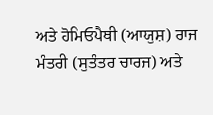ਅਤੇ ਹੋਮਿਓਪੈਥੀ (ਆਯੁਸ਼) ਰਾਜ ਮੰਤਰੀ (ਸੁਤੰਤਰ ਚਾਰਜ) ਅਤੇ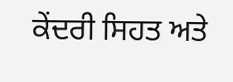ਕੇਂਦਰੀ ਸਿਹਤ ਅਤੇ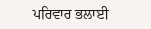ਪਰਿਵਾਰ ਭਲਾਈ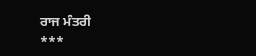ਰਾਜ ਮੰਤਰੀ
***